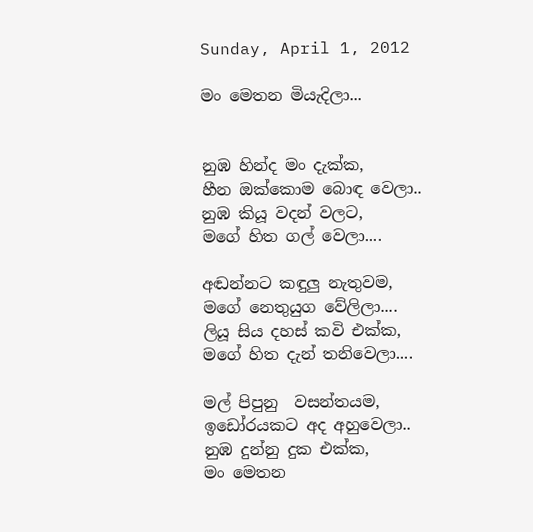Sunday, April 1, 2012

මං මෙතන මියැදිලා...


නුඹ හින්ද මං දැක්ක,
හීන ඔක්කොම බොඳ වෙලා..
නුඹ කියූ වදන් වලට,
මගේ හිත ගල් වෙලා....

අඬන්නට කඳුලු නැතුවම,
මගේ නෙතුයුග වේලිලා....
ලියූ සිය දහස් කවි එක්ක,
මගේ හිත දැන් තනිවෙලා....

මල් පිපුනු  වසන්තයම,
ඉඩෝරයකට අද අහුවෙලා..
නුඹ දුන්නු දුක එක්ක,
මං මෙතන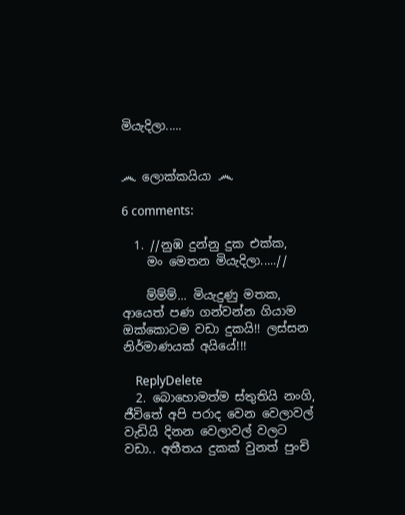මියැදිලා.....


෴ ලොක්කයියා ෴

6 comments:

  1. //නුඹ දුන්නු දුක එක්ක,
    මං මෙතන මියැදිලා.....//

    ම්ම්ම්... මියැදුණු මතක, ආයෙත් පණ ගන්වන්න ගියාම ඔක්කොටම වඩා දුකයි!! ලස්සන නිර්මාණයක් අයියේ!!!

    ReplyDelete
  2. බොහොමත්ම ස්තුතියි නංගි, ජීවිතේ අපි පරාද වෙන වෙලාවල් වැඩියි දිනන වෙලාවල් වලට වඩා.. අතීතය දුකක් වුනත් පුංචි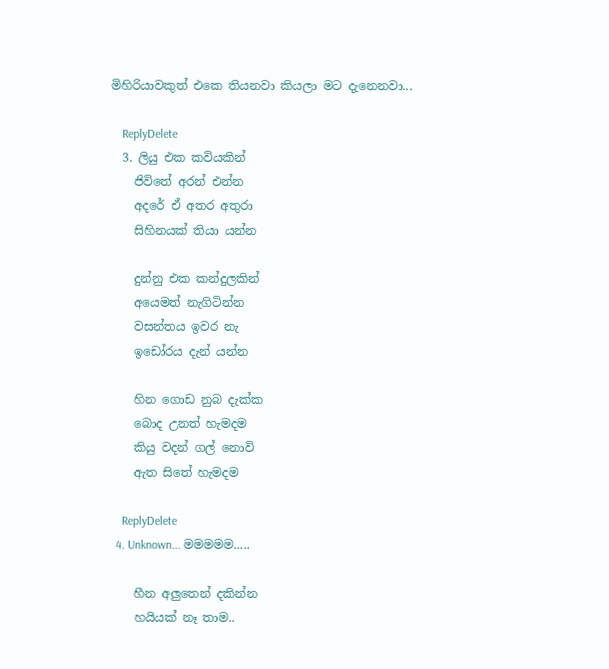මිහිරියාවකුත් එකෙ තියනවා කියලා මට දැනෙනවා...

    ReplyDelete
  3. ලියු එක කවියකින්
    ජිවිතේ අරන් එන්න
    අදරේ ඒ අතර අතුරා
    සිහිනයක්‌ තියා යන්න

    දුන්නු එක කන්දුලකින්
    අයෙමත් නැගිටින්න
    වසන්තය ඉවර නැ
    ඉඩෝරය දැන් යන්න

    හින ගොඩ නුබ දැක්‌ක
    බොද උනත් හැමදම
    කියු වදන් ගල් නොවි
    ඇත සිතේ හැමදම

    ReplyDelete
  4. Unknown... මමමමම.....

    හීන අලුතෙන් දකින්න
    හයියක් නෑ තාම..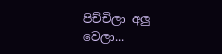පිච්චිලා අලු වෙලා...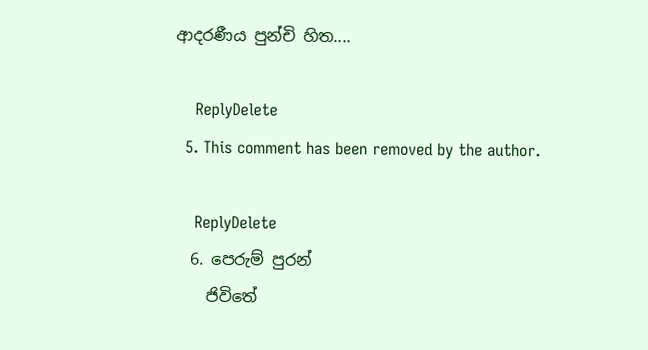ආදරණීය පුන්චි හිත....

    ReplyDelete
  5. This comment has been removed by the author.

    ReplyDelete
  6. පෙරුම් පුරන්
    ජිවිතේ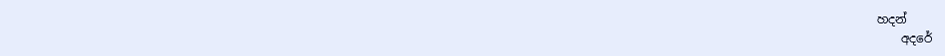හදන්
    අදරේ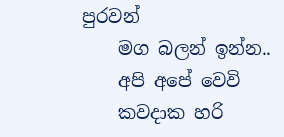පුරවන්
    මග බලන් ඉන්න..
    අපි අපේ වෙවි
    කවදාක හරි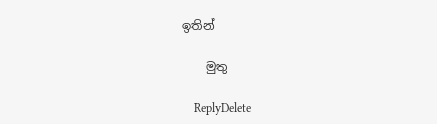ඉතින්

    මුතු

    ReplyDelete